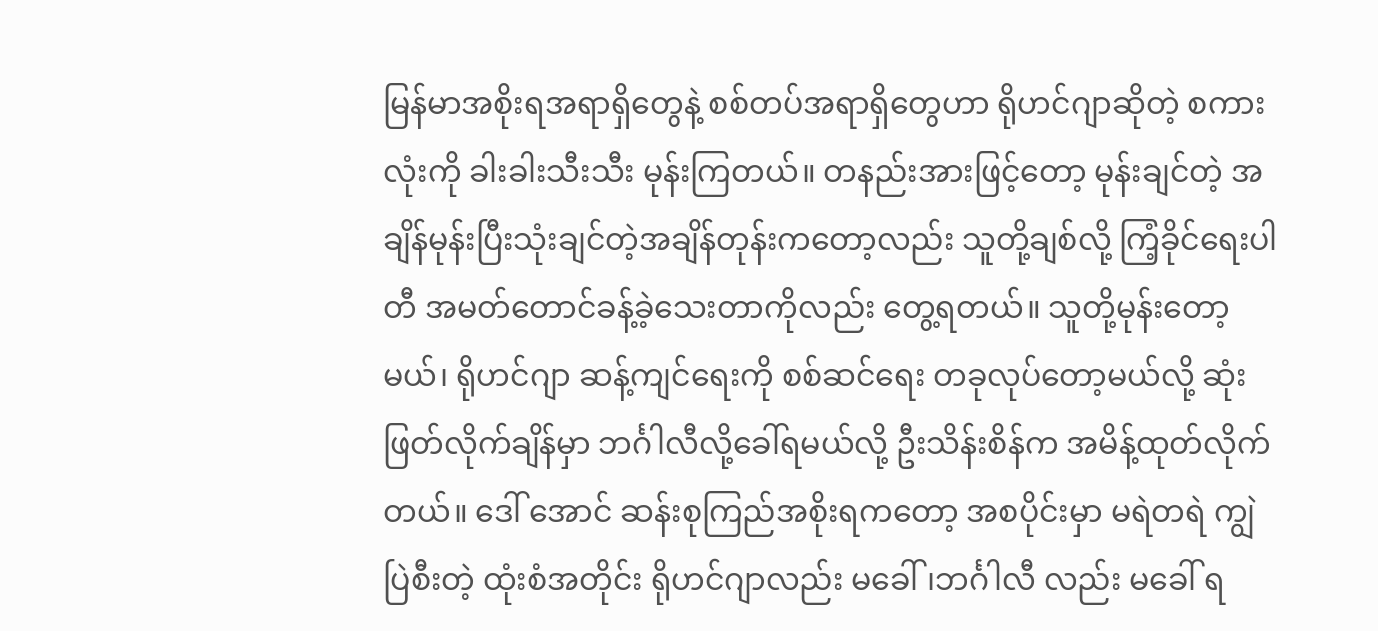မြန်မာအစိုးရအရာရှိတွေနဲ့ စစ်တပ်အရာရှိတွေဟာ ရိုဟင်ဂျာဆိုတဲ့ စကားလုံးကို ခါးခါးသီးသီး မုန်းကြတယ်။ တနည်းအားဖြင့်တော့ မုန်းချင်တဲ့ အချိန်မုန်းပြီးသုံးချင်တဲ့အချိန်တုန်းကတော့လည်း သူတို့ချစ်လို့ ကြံ့ခိုင်ရေးပါတီ အမတ်တောင်ခန့်ခဲ့သေးတာကိုလည်း တွေ့ရတယ်။ သူတို့မုန်းတော့မယ်၊ ရိုဟင်ဂျာ ဆန့်ကျင်ရေးကို စစ်ဆင်ရေး တခုလုပ်တော့မယ်လို့ ဆုံးဖြတ်လိုက်ချိန်မှာ ဘင်္ဂါလီလို့ခေါ်ရမယ်လို့ ဦးသိန်းစိန်က အမိန့်ထုတ်လိုက်တယ်။ ဒေါ် အောင် ဆန်းစုကြည်အစိုးရကတော့ အစပိုင်းမှာ မရဲတရဲ ကျွဲပြဲစီးတဲ့ ထုံးစံအတိုင်း ရိုဟင်ဂျာလည်း မခေါ်၊ဘင်္ဂါလီ လည်း မခေါ် ရ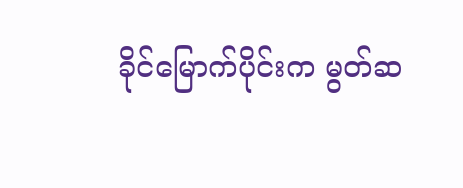ခိုင်မြောက်ပိုင်းက မွတ်ဆ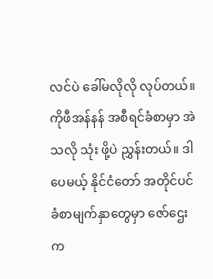လင်ပဲ ခေါ်မလိုလို လုပ်တယ်။ ကိုဖီအန်နန် အစီရင်ခံစာမှာ အဲသလို သုံး ဖို့ပဲ ညွှန်းတယ်။ ဒါပေမယ့် နိုင်ငံတော် အတိုင်ပင်ခံစာမျက်နှာတွေမှာ ဇော်ဌေးက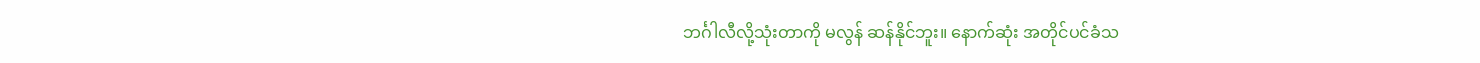ဘင်္ဂါလီလို့သုံးတာကို မလွန် ဆန်နိုင်ဘူး။ နောက်ဆုံး အတိုင်ပင်ခံသ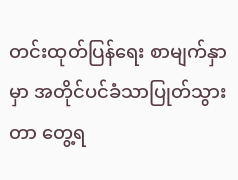တင်းထုတ်ပြန်ရေး စာမျက်နှာမှာ အတိုင်ပင်ခံသာပြုတ်သွားတာ တွေ့ရ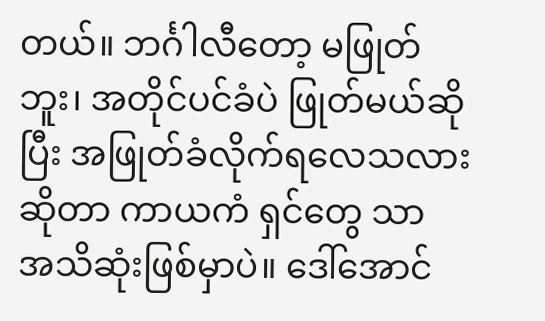တယ်။ ဘင်္ဂါလီတော့ မဖြုတ်ဘူး၊ အတိုင်ပင်ခံပဲ ဖြုတ်မယ်ဆိုပြီး အဖြုတ်ခံလိုက်ရလေသလားဆိုတာ ကာယကံ ရှင်တွေ သာ အသိဆုံးဖြစ်မှာပဲ။ ဒေါ်အောင်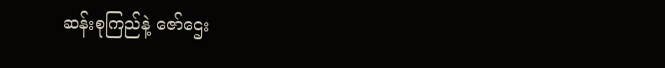ဆန်းစုကြည်နဲ့ ဇော်ဌေး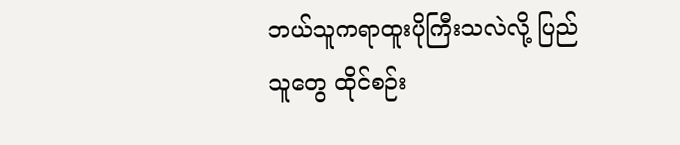ဘယ်သူကရာထူးပိုကြီးသလဲလို့ ပြည်သူတွေ ထိုင်စဉ်း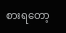စားရတော့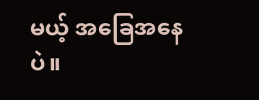မယ့် အခြေအနေပဲ။